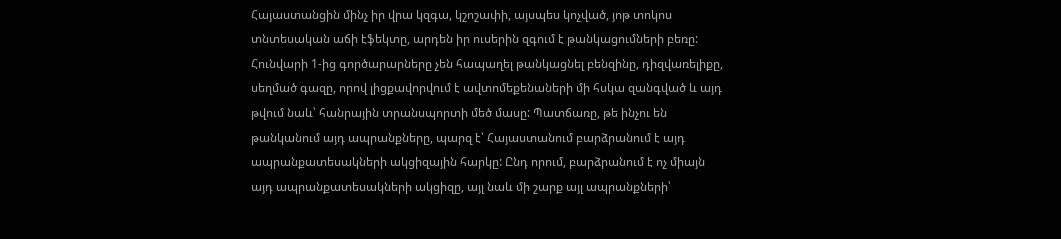Հայաստանցին մինչ իր վրա կզգա, կշոշափի, այսպես կոչված, յոթ տոկոս տնտեսական աճի էֆեկտը, արդեն իր ուսերին զգում է թանկացումների բեռը:
Հունվարի 1-ից գործարարները չեն հապաղել թանկացնել բենզինը, դիզվառելիքը, սեղմած գազը, որով լիցքավորվում է ավտոմեքենաների մի հսկա զանգված և այդ թվում նաև՝ հանրային տրանսպորտի մեծ մասը: Պատճառը, թե ինչու են թանկանում այդ ապրանքները, պարզ է՝ Հայաստանում բարձրանում է այդ ապրանքատեսակների ակցիզային հարկը: Ընդ որում, բարձրանում է ոչ միայն այդ ապրանքատեսակների ակցիզը, այլ նաև մի շարք այլ ապրանքների՝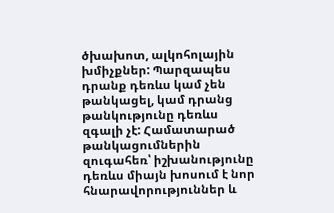ծխախոտ, ալկոհոլային խմիչքներ: Պարզապես դրանք դեռևս կամ չեն թանկացել, կամ դրանց թանկությունը դեռևս զգալի չէ: Համատարած թանկացումներին զուգահեռ՝ իշխանությունը դեռևս միայն խոսում է նոր հնարավորություններ և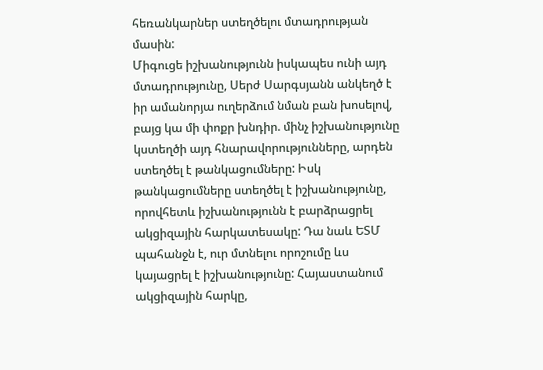հեռանկարներ ստեղծելու մտադրության մասին:
Միգուցե իշխանությունն իսկապես ունի այդ մտադրությունը, Սերժ Սարգսյանն անկեղծ է իր ամանորյա ուղերձում նման բան խոսելով, բայց կա մի փոքր խնդիր. մինչ իշխանությունը կստեղծի այդ հնարավորությունները, արդեն ստեղծել է թանկացումները: Իսկ թանկացումները ստեղծել է իշխանությունը, որովհետև իշխանությունն է բարձրացրել ակցիզային հարկատեսակը: Դա նաև ԵՏՄ պահանջն է, ուր մտնելու որոշումը ևս կայացրել է իշխանությունը: Հայաստանում ակցիզային հարկը,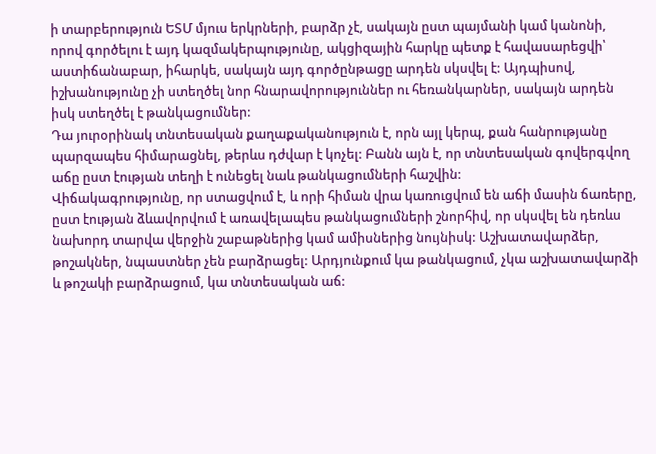ի տարբերություն ԵՏՄ մյուս երկրների, բարձր չէ, սակայն ըստ պայմանի կամ կանոնի, որով գործելու է այդ կազմակերպությունը, ակցիզային հարկը պետք է հավասարեցվի՝ աստիճանաբար, իհարկե, սակայն այդ գործընթացը արդեն սկսվել է: Այդպիսով, իշխանությունը չի ստեղծել նոր հնարավորություններ ու հեռանկարներ, սակայն արդեն իսկ ստեղծել է թանկացումներ:
Դա յուրօրինակ տնտեսական քաղաքականություն է, որն այլ կերպ, քան հանրությանը պարզապես հիմարացնել, թերևս դժվար է կոչել: Բանն այն է, որ տնտեսական գովերգվող աճը ըստ էության տեղի է ունեցել նաև թանկացումների հաշվին:
Վիճակագրությունը, որ ստացվում է, և որի հիման վրա կառուցվում են աճի մասին ճառերը, ըստ էության ձևավորվում է առավելապես թանկացումների շնորհիվ, որ սկսվել են դեռևս նախորդ տարվա վերջին շաբաթներից կամ ամիսներից նույնիսկ: Աշխատավարձեր, թոշակներ, նպաստներ չեն բարձրացել: Արդյունքում կա թանկացում, չկա աշխատավարձի և թոշակի բարձրացում, կա տնտեսական աճ: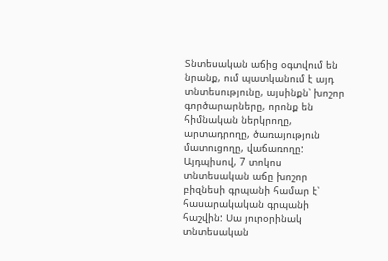Տնտեսական աճից օգտվում են նրանք, ում պատկանում է այդ տնտեսությունը, այսինքն՝ խոշոր գործարարները, որոնք են հիմնական ներկրողը, արտադրողը, ծառայություն մատուցողը, վաճառողը:
Այդպիսով, 7 տոկոս տնտեսական աճը խոշոր բիզնեսի գրպանի համար է՝ հասարակական գրպանի հաշվին: Սա յուրօրինակ տնտեսական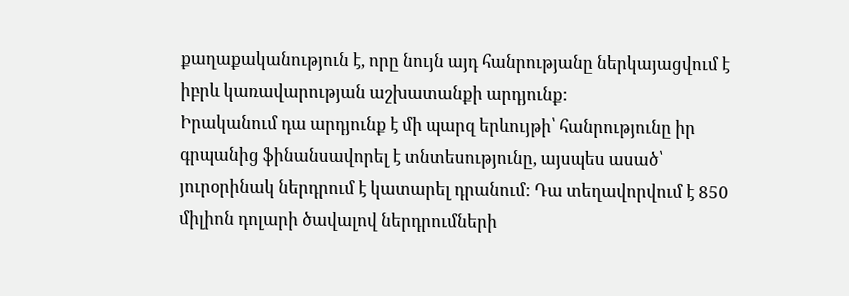քաղաքականություն է, որը նույն այդ հանրությանը ներկայացվում է իբրև կառավարության աշխատանքի արդյունք:
Իրականում դա արդյունք է մի պարզ երևույթի՝ հանրությունը իր գրպանից ֆինանսավորել է տնտեսությունը, այսպես ասած՝ յուրօրինակ ներդրում է կատարել դրանում: Դա տեղավորվում է 850 միլիոն դոլարի ծավալով ներդրումների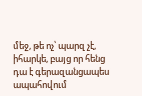մեջ, թե ոչ՝ պարզ չէ, իհարկե, բայց որ հենց դա է գերազանցապես ապահովում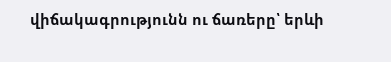վիճակագրությունն ու ճառերը՝ երևի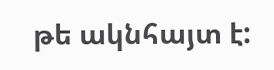թե ակնհայտ է: